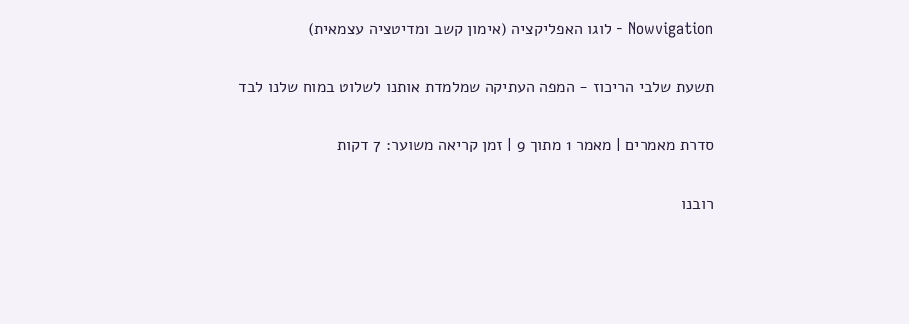Nowvigation - לוגו האפליקציה (אימון קשב ומדיטציה עצמאית)

תשעת שלבי הריכוז - המפה העתיקה שמלמדת אותנו לשלוט במוח שלנו לבד

סדרת מאמרים | מאמר 1 מתוך 9 | זמן קריאה משוער: 7 דקות

רובנו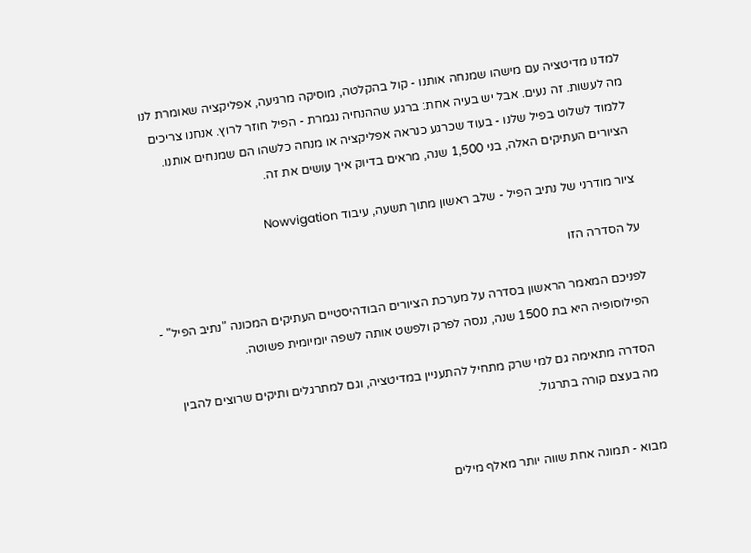למדנו מדיטציה עם מישהו שמנחה אותנו - קול בהקלטה, מוסיקה מרגיעה, אפליקציה שאומרת לנו מה לעשות. זה נעים. אבל יש בעיה אחת: ברגע שההנחיה נגמרת - הפיל חוזר לרוץ. אנחנו צריכים ללמוד לשלוט בפיל שלנו - בעוד שכרגע כנראה אפליקציה או מנחה כלשהו הם שמנחים אותנו. הציורים העתיקים האלה, בני 1,500 שנה, מראים בדיוק איך עושים את זה.

ציור מודרני של נתיב הפיל - שלב ראשון מתוך תשעה, עיבוד Nowvigation

על הסדרה הזו

לפניכם המאמר הראשון בסדרה על מערכת הציורים הבודהיסטיים העתיקים המכונה "נתיב הפיל" - הפילוסופיה היא בת 1500 שנה, ננסה לפרק ולפשט אותה לשפה יומיומית פשוטה.

הסדרה מתאימה גם למי שרק מתחיל להתעניין במדיטציה, וגם למתרגלים ותיקים שרוצים להבין מה בעצם קורה בתרגול.


מבוא - תמונה אחת שווה יותר מאלף מילים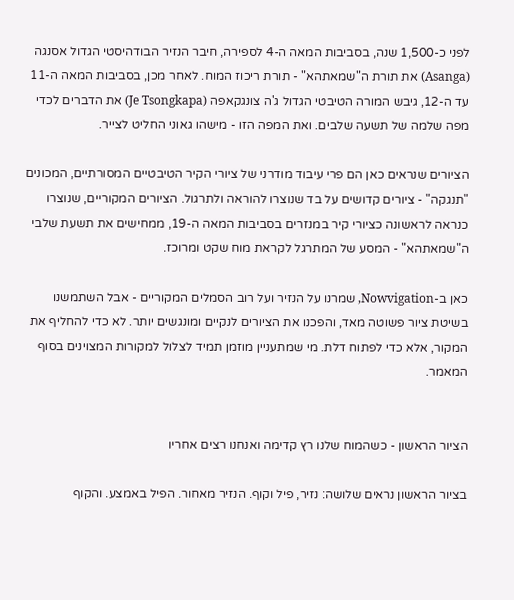לפני כ-1,500 שנה, בסביבות המאה ה-4 לספירה, חיבר הנזיר הבודהיסטי הגדול אסנגה (Asanga) את תורת ה"שמאתהא" - תורת ריכוז המוח. לאחר מכן, בסביבות המאה ה-11 עד ה-12, גיבש המורה הטיבטי הגדול ג'ה צונגקאפה (Je Tsongkapa) את הדברים לכדי מפה שלמה של תשעה שלבים. ואת המפה הזו - מישהו גאוני החליט לצייר.

הציורים שנראים כאן הם פרי עיבוד מודרני של ציורי הקיר הטיבטיים המסורתיים, המכונים "תנגקה" - ציורים קדושים על בד שנוצרו להוראה ולתרגול. הציורים המקוריים, שנוצרו כנראה לראשונה כציורי קיר במנזרים בסביבות המאה ה-19, ממחישים את תשעת שלבי ה"שמאתהא" - המסע של המתרגל לקראת מוח שקט ומרוכז.

כאן ב-Nowvigation, שמרנו על הנזיר ועל רוב הסמלים המקוריים - אבל השתמשנו בשיטת ציור פשוטה מאד, והפכנו את הציורים לנקיים ומונגשים יותר. לא כדי להחליף את המקור, אלא כדי לפתוח דלת. מי שמתעניין מוזמן תמיד לצלול למקורות המצוינים בסוף המאמר.


הציור הראשון - כשהמוח שלנו רץ קדימה ואנחנו רצים אחריו

בציור הראשון נראים שלושה: נזיר, פיל וקוף. הנזיר מאחור. הפיל באמצע. והקוף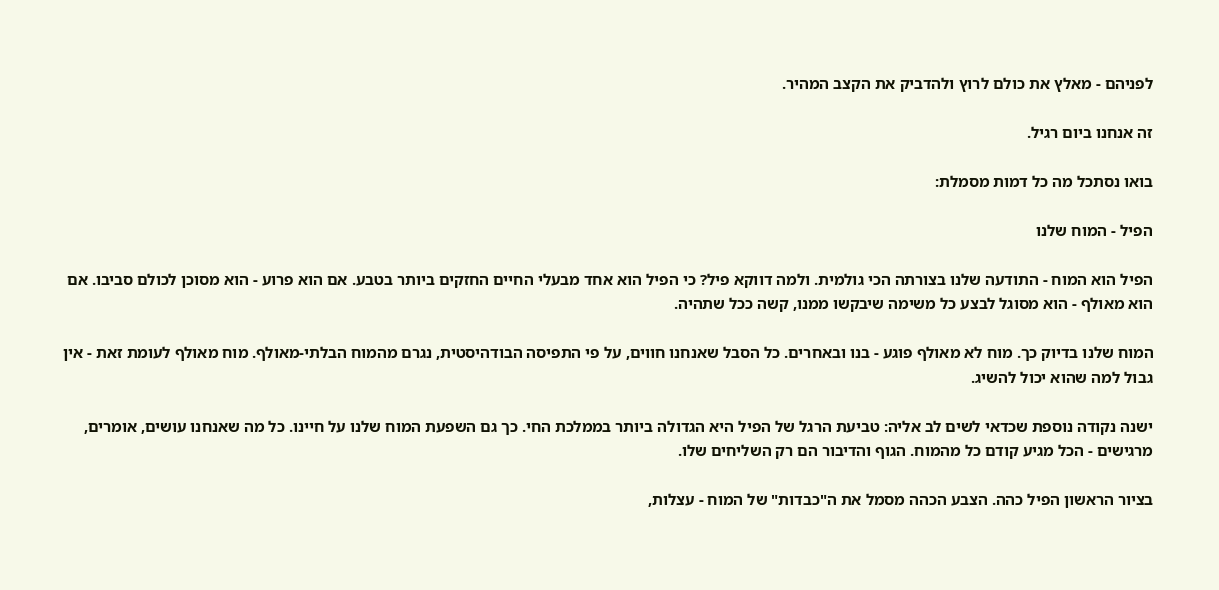לפניהם - מאלץ את כולם לרוץ ולהדביק את הקצב המהיר.

זה אנחנו ביום רגיל.

בואו נסתכל מה כל דמות מסמלת:

הפיל - המוח שלנו

הפיל הוא המוח - התודעה שלנו בצורתה הכי גולמית. ולמה דווקא פיל? כי הפיל הוא אחד מבעלי החיים החזקים ביותר בטבע. אם הוא פרוע - הוא מסוכן לכולם סביבו. אם הוא מאולף - הוא מסוגל לבצע כל משימה שיבקשו ממנו, קשה ככל שתהיה.

המוח שלנו בדיוק כך. מוח לא מאולף פוגע - בנו ובאחרים. כל הסבל שאנחנו חווים, על פי התפיסה הבודהיסטית, נגרם מהמוח הבלתי-מאולף. מוח מאולף לעומת זאת - אין גבול למה שהוא יכול להשיג.

ישנה נקודה נוספת שכדאי לשים לב אליה: טביעת הרגל של הפיל היא הגדולה ביותר בממלכת החי. כך גם השפעת המוח שלנו על חיינו. כל מה שאנחנו עושים, אומרים, מרגישים - הכל מגיע קודם כל מהמוח. הגוף והדיבור הם רק השליחים שלו.

בציור הראשון הפיל כהה. הצבע הכהה מסמל את ה"כבדות" של המוח - עצלות,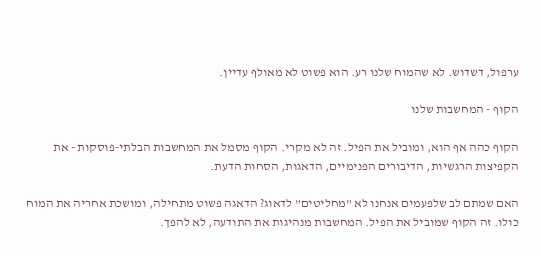ערפול, דשדוש. לא שהמוח שלנו רע. הוא פשוט לא מאולף עדיין.

הקוף - המחשבות שלנו

הקוף כהה אף הוא, ומוביל את הפיל. זה לא מקרי. הקוף מסמל את המחשבות הבלתי-פוסקות - את הקפיצות הרגשיות, הדיבורים הפנימיים, הדאגות, הסחות הדעת.

האם שמתם לב שלפעמים אנחנו לא "מחליטים" לדאוג? הדאגה פשוט מתחילה, ומושכת אחריה את המוח כולו. זה הקוף שמוביל את הפיל. המחשבות מנהיגות את התודעה, לא להפך.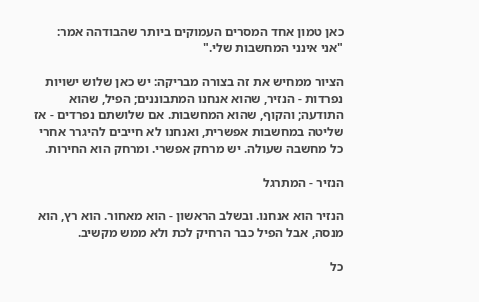כאן טמון אחד המסרים העמוקים ביותר שהבודהה אמר: "אני אינני המחשבות שלי."

הציור ממחיש את זה בצורה מבריקה: יש כאן שלוש ישויות נפרדות - הנזיר, שהוא אנחנו המתבוננים; הפיל, שהוא התודעה; והקוף, שהוא המחשבות. אם שלושתם נפרדים - אז שליטה במחשבות אפשרית, ואנחנו לא חייבים להיגרר אחרי כל מחשבה שעולה. יש מרחק אפשרי. ומרחק הוא החירות.

הנזיר - המתרגל

הנזיר הוא אנחנו. ובשלב הראשון - הוא מאחור. הוא רץ, הוא מנסה, אבל הפיל כבר הרחיק לכת ולא ממש מקשיב.

כל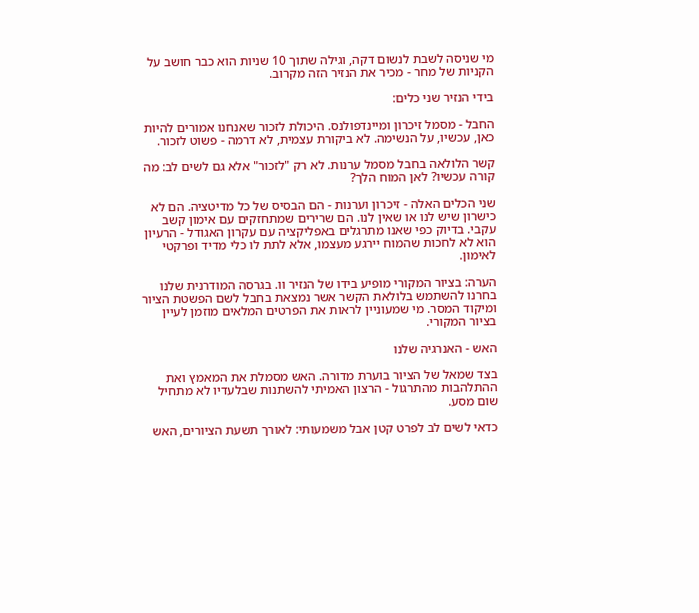מי שניסה לשבת לנשום דקה, וגילה שתוך 10 שניות הוא כבר חושב על הקניות של מחר - מכיר את הנזיר הזה מקרוב.

בידי הנזיר שני כלים:

החבל - מסמל זיכרון ומיינדפולנס. היכולת לזכור שאנחנו אמורים להיות כאן, עכשיו, על הנשימה. לא ביקורת עצמית, לא דרמה - פשוט לזכור.

קשר הלולאה בחבל מסמל ערנות. לא רק "לזכור" אלא גם לשים לב: מה קורה עכשיו? לאן המוח הלך?

שני הכלים האלה - זיכרון וערנות - הם הבסיס של כל מדיטציה. הם לא כישרון שיש לנו או שאין לנו. הם שרירים שמתחזקים עם אימון קשב עקבי. בדיוק כפי שאנו מתרגלים באפליקציה עם עקרון האגודל - הרעיון הוא לא לחכות שהמוח יירגע מעצמו, אלא לתת לו כלי מדיד ופרקטי לאימון.

הערה: בציור המקורי מופיע בידו של הנזיר וו. בגרסה המודרנית שלנו בחרנו להשתמש בלולאת הקשר אשר נמצאת בחבל לשם הפשטת הציור ומיקוד המסר. מי שמעוניין לראות את הפרטים המלאים מוזמן לעיין בציור המקורי.

האש - האנרגיה שלנו

בצד שמאל של הציור בוערת מדורה. האש מסמלת את המאמץ ואת ההתלהבות מהתרגול - הרצון האמיתי להשתנות שבלעדיו לא מתחיל שום מסע.

כדאי לשים לב לפרט קטן אבל משמעותי: לאורך תשעת הציורים, האש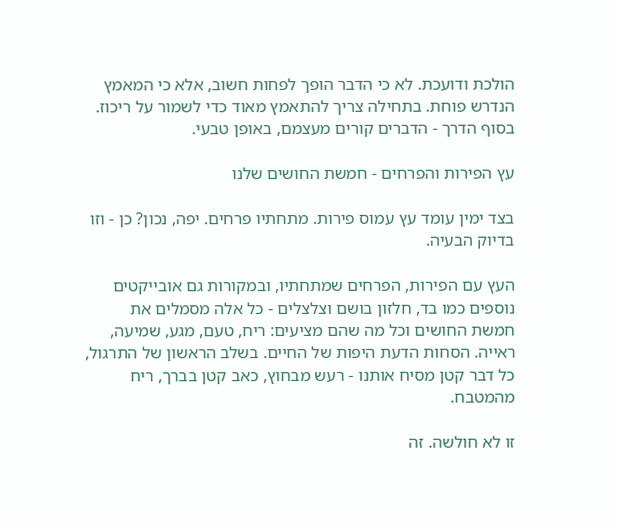הולכת ודועכת. לא כי הדבר הופך לפחות חשוב, אלא כי המאמץ הנדרש פוחת. בתחילה צריך להתאמץ מאוד כדי לשמור על ריכוז. בסוף הדרך - הדברים קורים מעצמם, באופן טבעי.

עץ הפירות והפרחים - חמשת החושים שלנו

בצד ימין עומד עץ עמוס פירות. מתחתיו פרחים. יפה, נכון? כן - וזו בדיוק הבעיה.

העץ עם הפירות, הפרחים שמתחתיו, ובמקורות גם אובייקטים נוספים כמו בד, חלזון בושם וצלצלים - כל אלה מסמלים את חמשת החושים וכל מה שהם מציעים: ריח, טעם, מגע, שמיעה, ראייה. הסחות הדעת היפות של החיים. בשלב הראשון של התרגול, כל דבר קטן מסיח אותנו - רעש מבחוץ, כאב קטן בברך, ריח מהמטבח.

זו לא חולשה. זה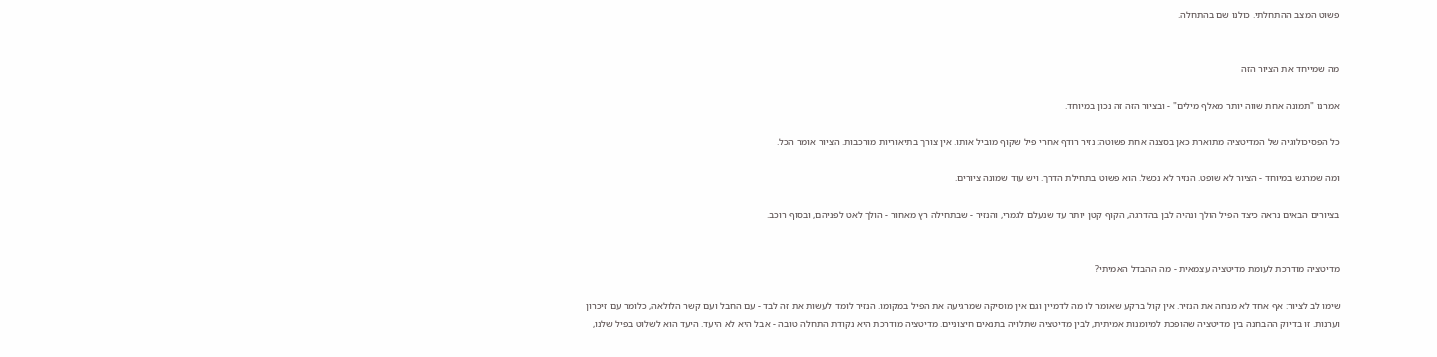פשוט המצב ההתחלתי. כולנו שם בהתחלה.


מה שמייחד את הציור הזה

אמרנו "תמונה אחת שווה יותר מאלף מילים" - ובציור הזה זה נכון במיוחד.

כל הפסיכולוגיה של המדיטציה מתוארת כאן בסצנה אחת פשוטה: נזיר רודף אחרי פיל שקוף מוביל אותו. אין צורך בתיאוריות מורכבות. הציור אומר הכל.

ומה שמרגש במיוחד - הציור לא שופט. הנזיר לא נכשל. הוא פשוט בתחילת הדרך. ויש עוד שמונה ציורים.

בציורים הבאים נראה כיצד הפיל הולך ונהיה לבן בהדרגה, הקוף קטן יותר עד שנעלם לגמרי, והנזיר - שבתחילה רץ מאחור - הולך לאט לפניהם, ובסוף רוכב.


מדיטציה מודרכת לעומת מדיטציה עצמאית - מה ההבדל האמיתי?

שימו לב לציור: אף אחד לא מנחה את הנזיר. אין קול ברקע שאומר לו מה לדמיין וגם אין מוסיקה שמרגיעה את הפיל במקומו. הנזיר לומד לעשות את זה לבד - עם החבל ועם קשר הלולאה, כלומר עם זיכרון וערנות. זו בדיוק ההבחנה בין מדיטציה שהופכת למיומנות אמיתית, לבין מדיטציה שתלויה בתנאים חיצוניים. מדיטציה מודרכת היא נקודת התחלה טובה - אבל היא לא היעד. היעד הוא לשלוט בפיל שלנו,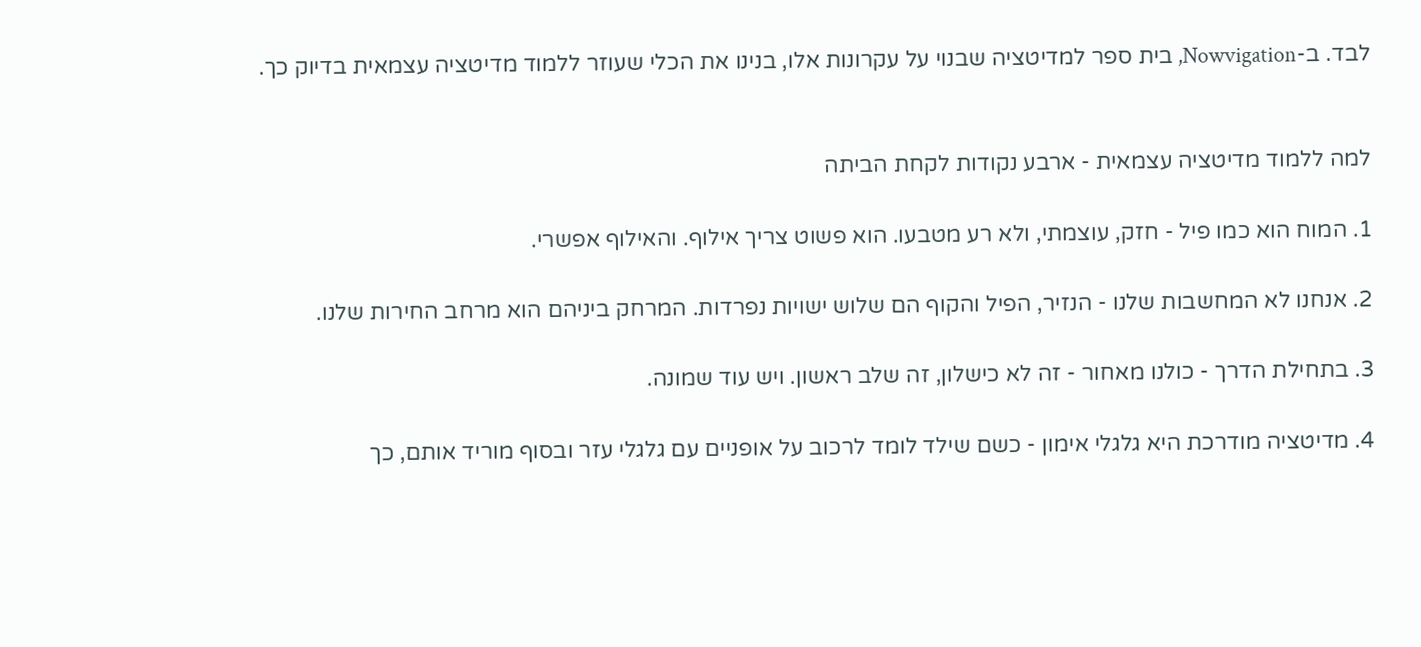לבד. ב-Nowvigation, בית ספר למדיטציה שבנוי על עקרונות אלו, בנינו את הכלי שעוזר ללמוד מדיטציה עצמאית בדיוק כך.


למה ללמוד מדיטציה עצמאית - ארבע נקודות לקחת הביתה

1. המוח הוא כמו פיל - חזק, עוצמתי, ולא רע מטבעו. הוא פשוט צריך אילוף. והאילוף אפשרי.

2. אנחנו לא המחשבות שלנו - הנזיר, הפיל והקוף הם שלוש ישויות נפרדות. המרחק ביניהם הוא מרחב החירות שלנו.

3. בתחילת הדרך - כולנו מאחור - זה לא כישלון, זה שלב ראשון. ויש עוד שמונה.

4. מדיטציה מודרכת היא גלגלי אימון - כשם שילד לומד לרכוב על אופניים עם גלגלי עזר ובסוף מוריד אותם, כך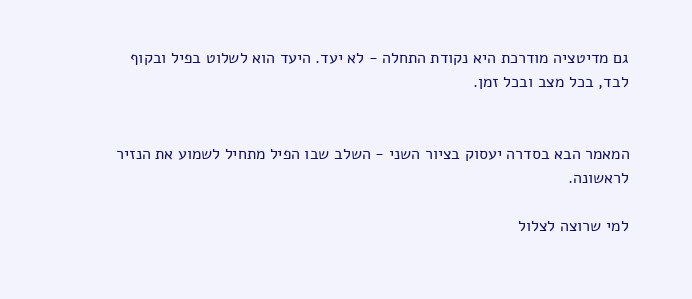גם מדיטציה מודרכת היא נקודת התחלה - לא יעד. היעד הוא לשלוט בפיל ובקוף לבד, בכל מצב ובכל זמן.


המאמר הבא בסדרה יעסוק בציור השני - השלב שבו הפיל מתחיל לשמוע את הנזיר לראשונה.

למי שרוצה לצלול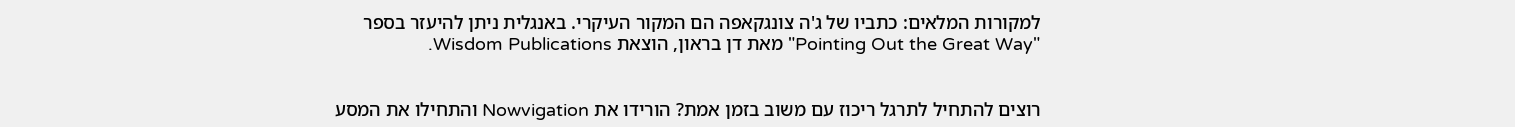למקורות המלאים: כתביו של ג'ה צונגקאפה הם המקור העיקרי. באנגלית ניתן להיעזר בספר "Pointing Out the Great Way" מאת דן בראון, הוצאת Wisdom Publications.


רוצים להתחיל לתרגל ריכוז עם משוב בזמן אמת? הורידו את Nowvigation והתחילו את המסע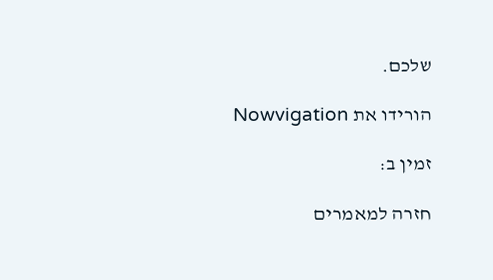שלכם.

הורידו את Nowvigation

זמין ב:

חזרה למאמרים